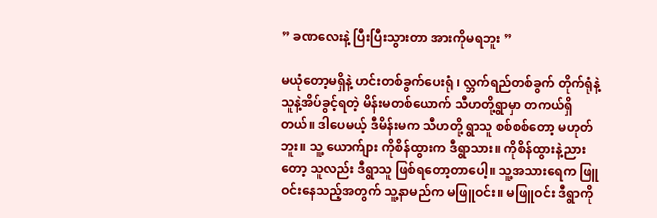” ခဏလေးနဲ့ ပြီးပြီးသွားတာ အားကိုမရဘူး ”

မယုံတော့မရှိနဲ့ ဟင်းတစ်ခွက်ပေးရုံ ၊ လ္ဘက်ရည်တစ်ခွက် တိုက်ရုံနဲ့ သူနဲ့အိပ်ခွင့်ရတဲ့ မိန်းမတစ်ယောက် သီဟတို့ရွာမှာ တကယ်ရှိတယ်။ ဒါပေမယ့် ဒီမိန်းမက သီဟတို့ ရွာသူ စစ်စစ်တော့ မဟုတ်ဘူး။ သူ့ ယောက်ျား ကိုစိန်ထွားက ဒီရွာသား။ ကိုစိန်ထွားနဲ့ညားတော့ သူလည်း ဒီရွာသူ ဖြစ်ရတော့တာပေါ့။ သူ့အသားရေက ဖြူဝင်းနေသည့်အတွက် သူ့နာမည်က မဖြူဝင်း။ မဖြူဝင်း ဒီရွာကို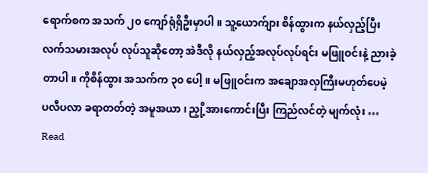ရောက်စက အသက် ၂၀ ကျော်ရုံရှိဦးမှာပါ။ သူ့ယောက်ျား စိန်ထွားက နယ်လှည့်ပြီး လက်သမားအလုပ် လုပ်သူဆိုတော့ အဲဒီလို နယ်လှည့်အလုပ်လုပ်ရင်း မဖြူဝင်းနဲ့ ညားခဲ့တာပါ။ ကိုစိန်ထွား အသက်က ၃၀ ပေါ့။ မဖြူဝင်းက အချောအလှကြီးမဟုတ်ပေမဲ့ ပလီပလာ ခရာတတ်တဲ့ အမူအယာ ၊ ညှို့အားကောင်းပြီး ကြည်လင်တဲ့ မျက်လုံး … Read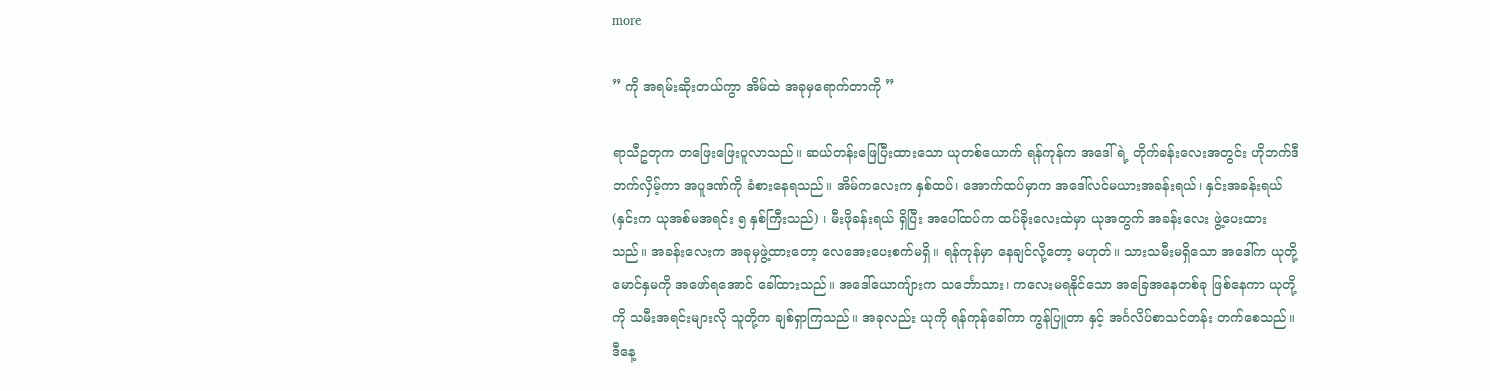more

” ကို အရမ်းဆိုးတယ်ကွာ အိမ်ထဲ အခုမှရောက်တာကို ”

ရာသီဥတုက တဖြေးဖြေးပူလာသည်။ ဆယ်တန်းဖြေပြီးထားသော ယုတစ်ယောက် ရန်ကုန်က အဒေါ်ရဲ့ တိုက်ခန်းလေးအတွင်း ဟိုဘက်ဒီဘက်လှိမ့်ကာ အပူဒဏ်ကို ခံစားနေရသည်။ အိမ်ကလေးက နှစ်ထပ်၊ အောက်ထပ်မှာက အဒေါ်လင်မယားအခန်းရယ်၊ နှင်းအခန်းရယ် (နှင်းက ယုအစ်မအရင်း ၅ နှစ်ကြီးသည်) ၊ မီးဖိုခန်းရယ် ရှိပြီး အပေါ်ထပ်က ထပ်ခိုးလေးထဲမှာ ယုအတွက် အခန်းလေး ဖွဲ့ပေးထားသည်။ အခန်းလေးက အခုမှဖွဲ့ထားတော့ လေအေးပေးစက်မရှိ။ ရန်ကုန်မှာ နေချင်လို့တော့ မဟုတ်။ သားသမီးမရှိသော အဒေါ်က ယုတို့မောင်နှမကို အဖော်ရအောင် ခေါ်ထားသည်။ အဒေါ်ယောကျ်ားက သင်္ဘောသား၊ ကလေးမရနိုင်သော အခြေအနေတစ်ခု ဖြစ်နေကာ ယုတို့ကို သမီးအရင်းများလို သူတို့က ချစ်ရှာကြသည်။ အခုလည်း ယုကို ရန်ကုန်ခေါ်ကာ ကွန်ပြူတာ နှင့် အင်္ဂလိပ်စာသင်တန်း တက်စေသည်။ ဒီနေ့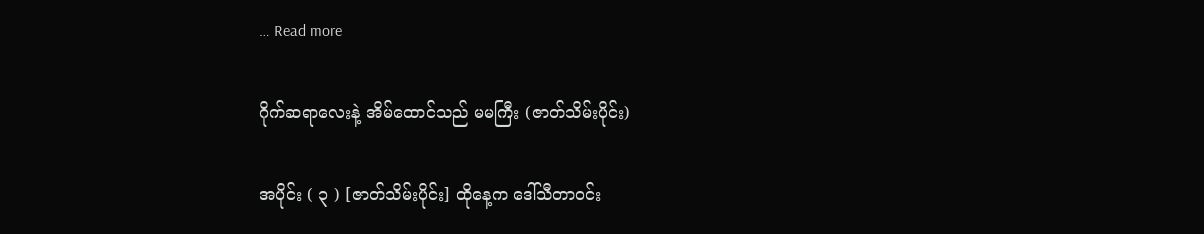… Read more

ဂိုက်ဆရာလေးနဲ့ အိမ်ထောင်သည် မမကြီး (ဇာတ်သိမ်းပိုင်း)

အပိုင်း ( ၃ ) [ဇာတ်သိမ်းပိုင်း] ထိုနေ့က ဒေါ်သီတာဝင်း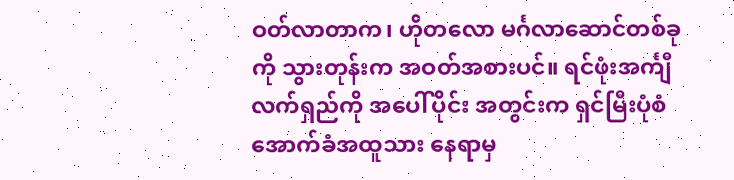ဝတ်လာတာက၊ ဟိုတလော မင်္ဂလာဆောင်တစ်ခုကို သွားတုန်းက အဝတ်အစားပင်။ ရင်ဖုံးအင်္ကျီလက်ရှည်ကို အပေါ်ပိုင်း အတွင်းက ရှင်မြီးပုံစံ အောက်ခံအထူသား နေရာမှ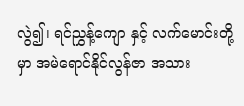လွဲ၍၊ ရင်ညွှန့်ကျော နှင့် လက်မောင်းတို့မှာ အမဲရောင်နိုင်လွန်ဇာ အသား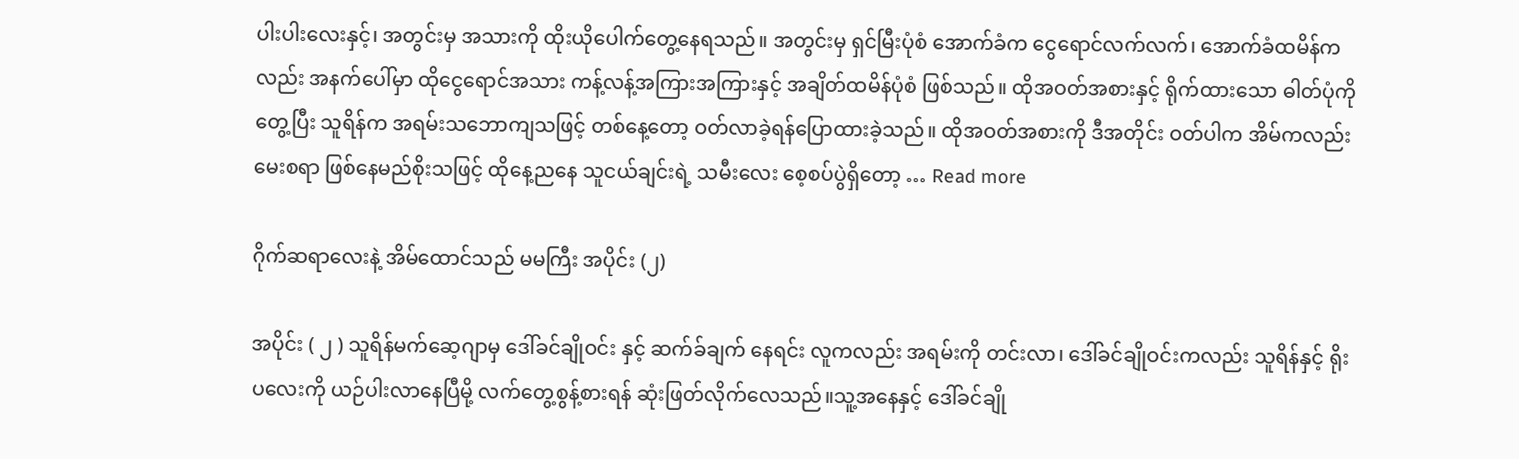ပါးပါးလေးနှင့်၊ အတွင်းမှ အသားကို ထိုးယိုပေါက်တွေ့နေရသည်။ အတွင်းမှ ရှင်မြီးပုံစံ အောက်ခံက ငွေရောင်လက်လက်၊ အောက်ခံထမိန်ကလည်း အနက်ပေါ်မှာ ထိုငွေရောင်အသား ကန့်လန့်အကြားအကြားနှင့် အချိတ်ထမိန်ပုံစံ ဖြစ်သည်။ ထိုအဝတ်အစားနှင့် ရိုက်ထားသော ဓါတ်ပုံကို တွေ့ပြီး သူရိန်က အရမ်းသဘောကျသဖြင့် တစ်နေ့တော့ ဝတ်လာခဲ့ရန်ပြောထားခဲ့သည်။ ထိုအဝတ်အစားကို ဒီအတိုင်း ဝတ်ပါက အိမ်ကလည်း မေးစရာ ဖြစ်နေမည်စိုးသဖြင့် ထိုနေ့ညနေ သူငယ်ချင်းရဲ့ သမီးလေး စေ့စပ်ပွဲရှိတော့ … Read more

ဂိုက်ဆရာလေးနဲ့ အိမ်ထောင်သည် မမကြီး အပိုင်း (၂)

အပိုင်း ( ၂ ) သူရိန်မက်ဆေ့ဂျာမှ ဒေါ်ခင်ချိုဝင်း နှင့် ဆက်ခ်ချက် နေရင်း လူကလည်း အရမ်းကို တင်းလာ၊ ‌ဒေါ်ခင်ချိုဝင်းကလည်း သူရိန်နှင့် ရိုးပလေးကို ယဉ်ပါးလာနေပြီမို့ လက်တွေ့စွန့်စားရန် ဆုံးဖြတ်လိုက်လေသည်။သူ့အနေနှင့် ဒေါ်ခင်ချို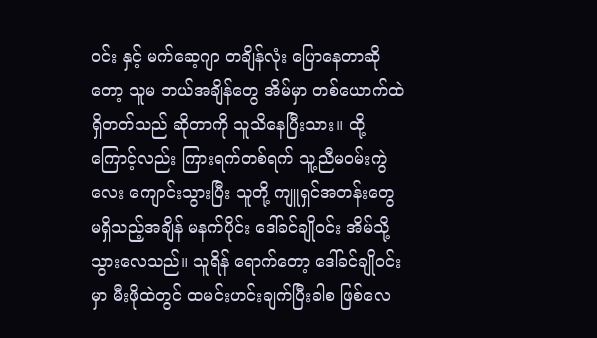ဝင်း နှင့် မက်ဆေ့ဂျာ တချိန်လုံး ပြောနေတာဆိုတော့ သူမ ဘယ်အချိန်တွေ အိမ်မှာ တစ်ယောက်ထဲ ရှိတတ်သည် ဆိုတာကို သူသိနေပြီးသား။ ထို့ကြောင့်လည်း ကြားရက်တစ်ရက် သူ့ညီမဝမ်းကွဲလေး ကျောင်းသွားပြီး သူတို့ ကျူရှင်အတန်းတွေ မရှိသည့်အချိန် မနက်ပိုင်း ဒေါ်ခင်ချိုဝင်း အိမ်သို့ သွားလေသည်။ သူရိန် ရောက်တော့ ဒေါ်ခင်ချိုဝင်းမှာ မီးဖိုထဲတွင် ထမင်းဟင်းချက်ပြီးခါစ ဖြစ်လေ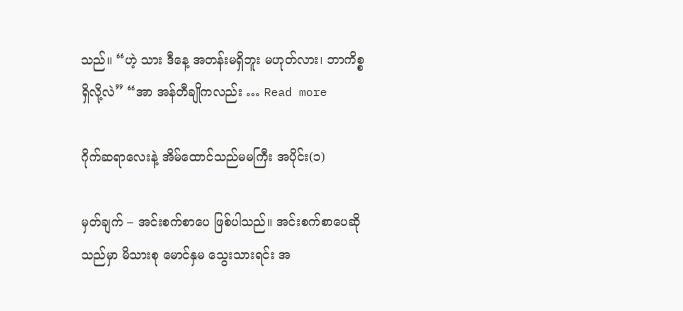သည်။ “ဟဲ့ သား ဒီနေ့ အတန်းမရှိဘူး မဟုတ်လား၊ ဘာကိစ္စရှိလို့လဲ” “အာ အန်တီချိုကလည်း … Read more

ဂိုက်ဆရာလေးနဲ့ အိမ်ထောင်သည်မမကြီး အပိုင်း(၁)

မှတ်ချက် – အင်းစက်စာပေ ဖြစ်ပါသည်။ အင်းစက်စာပေဆိုသည်မှာ မိသားစု မောင်နှမ သွေးသားရင်း အ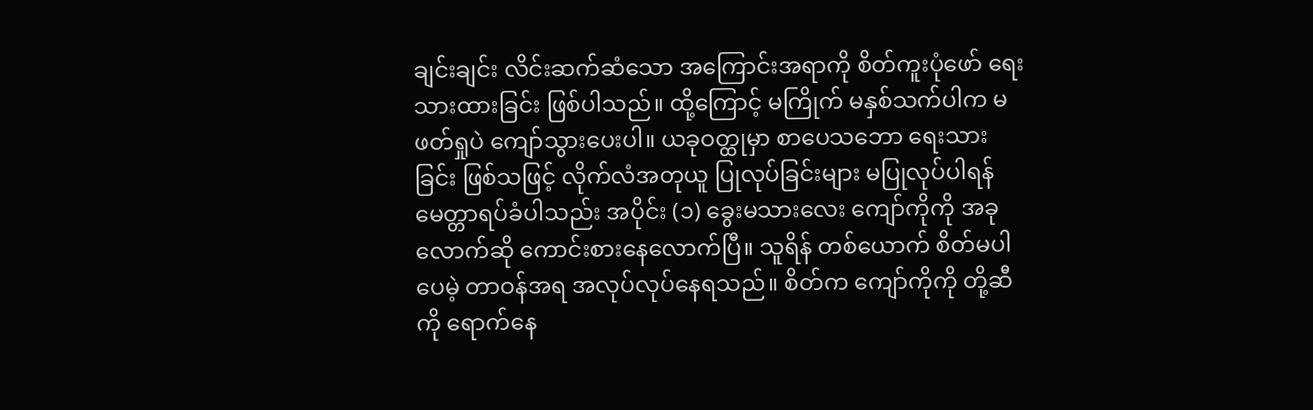ချင်းချင်း လိင်းဆက်ဆံသော အကြောင်းအရာကို စိတ်ကူးပုံဖော် ရေးသားထားခြင်း ဖြစ်ပါသည်။ ထို့ကြောင့် မကြိုက် မနှစ်သက်ပါက မဖတ်ရှုပဲ ကျော်သွားပေးပါ။ ယခုဝတ္ထုမှာ စာပေသဘော ရေးသားခြင်း ဖြစ်သဖြင့် လိုက်လံအတုယူ ပြုလုပ်ခြင်းများ မပြုလုပ်ပါရန် မေတ္တာရပ်ခံပါသည်း အပိုင်း (၁) ခွေးမသားလေး ကျော်ကိုကို အခုလောက်ဆို ကောင်းစားနေလောက်ပြီ။ သူရိန် တစ်ယောက် စိတ်မပါပေမဲ့ တာဝန်အရ အလုပ်လုပ်နေရသည်။ စိတ်က ကျော်ကိုကို တို့ဆီကို ရောက်နေ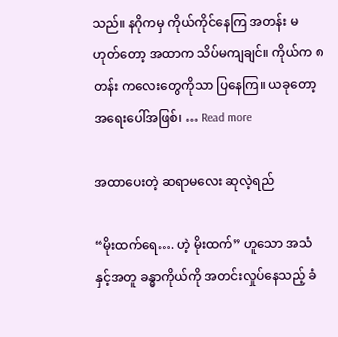သည်။ နဂိုကမှ ကိုယ်ကိုင်နေကြ အတန်း မဟုတ်တော့ အထာက သိပ်မကျချင်။ ကိုယ်က ၈ တန်း ကလေးတွေကိုသာ ပြနေကြ။ ယခုတော့ အရေးပေါ်အဖြစ်၊ … Read more

အထာပေးတဲ့ ဆရာမလေး ဆုလဲ့ရည်

“မိုးထက်ရေ…. ဟဲ့ မိုးထက်” ဟူသော အသံနှင့်အတူ ခန္ဓာကိုယ်ကို အတင်းလှုပ်နေသည့် ခံ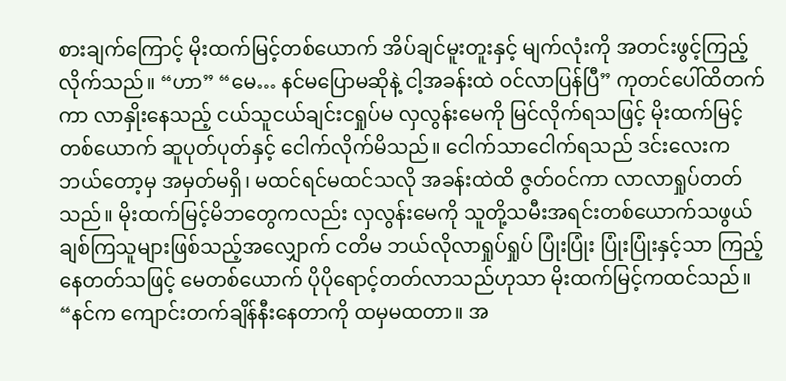စားချက်ကြောင့် မိုးထက်မြင့်တစ်ယောက် အိပ်ချင်မူးတူးနှင့် မျက်လုံးကို အတင်းဖွင့်ကြည့်လိုက်သည်။ “ဟာ” “မေ… နင်မပြောမဆိုနဲ့ ငါ့အခန်းထဲ ဝင်လာပြန်ပြီ” ကုတင်ပေါ်ထိတက်ကာ လာနှိုးနေသည့် ငယ်သူငယ်ချင်းငရှုပ်မ လှလွန်းမေကို မြင်လိုက်ရသဖြင့် မိုးထက်မြင့်တစ်ယောက် ဆူပုတ်ပုတ်နှင့် ငေါက်လိုက်မိသည်။ ငေါက်သာငေါက်ရသည် ဒင်းလေးက ဘယ်တော့မှ အမှတ်မရှိ၊ မထင်ရင်မထင်သလို အခန်းထဲထိ ဇွတ်ဝင်ကာ လာလာရှုပ်တတ်သည်။ မိုးထက်မြင့်မိဘတွေကလည်း လှလွန်းမေကို သူတို့သမီးအရင်းတစ်ယောက်သဖွယ် ချစ်ကြသူများဖြစ်သည့်အလျှောက် ငတိမ ဘယ်လိုလာရှုပ်ရှုပ် ပြုံးပြုံး ပြုံးပြုံးနှင့်သာ ကြည့်နေတတ်သဖြင့် မေတစ်ယောက် ပိုပိုရောင့်တတ်လာသည်ဟုသာ မိုးထက်မြင့်ကထင်သည်။ “နင်က ကျောင်းတက်ချိန်နီးနေတာကို ထမှမထတာ။ အ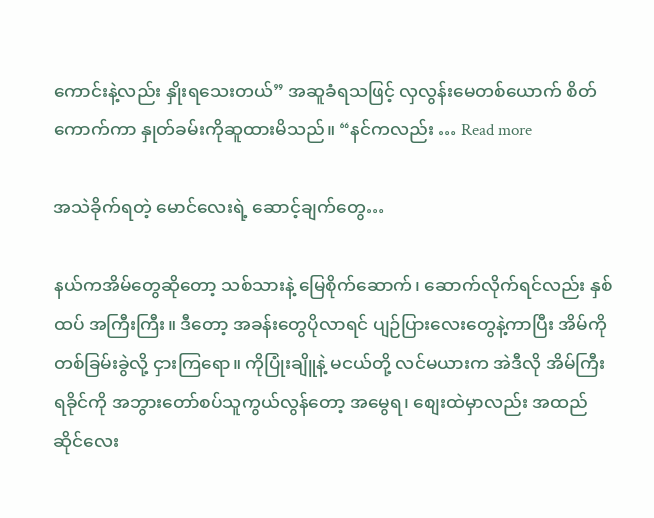ကောင်းနဲ့လည်း နှိုးရသေးတယ်” အဆူခံရသဖြင့် လှလွန်းမေတစ်ယောက် စိတ်ကောက်ကာ နှုတ်ခမ်းကိုဆူထားမိသည်။ “နင်ကလည်း … Read more

အသဲခိုက်ရတဲ့ မောင်လေးရဲ့ ဆောင့်ချက်တွေ…

နယ်ကအိမ်တွေဆိုတော့ သစ်သားနဲ့ မြေစိုက်ဆောက်၊ ဆောက်လိုက်ရင်လည်း နှစ်ထပ် အကြီးကြီး။ ဒီတော့ အခန်းတွေပိုလာရင် ပျဉ်ပြားလေးတွေနဲ့ကာပြီး အိမ်ကို တစ်ခြမ်းခွဲလို့ ငှားကြရော။ ကိုပြုံးချိူနဲ့ မငယ်တို့ လင်မယားက အဲဒီလို အိမ်ကြီးရခိုင်ကို အဘွားတော်စပ်သူကွယ်လွန်တော့ အမွေရ၊ စျေးထဲမှာလည်း အထည်ဆိုင်လေး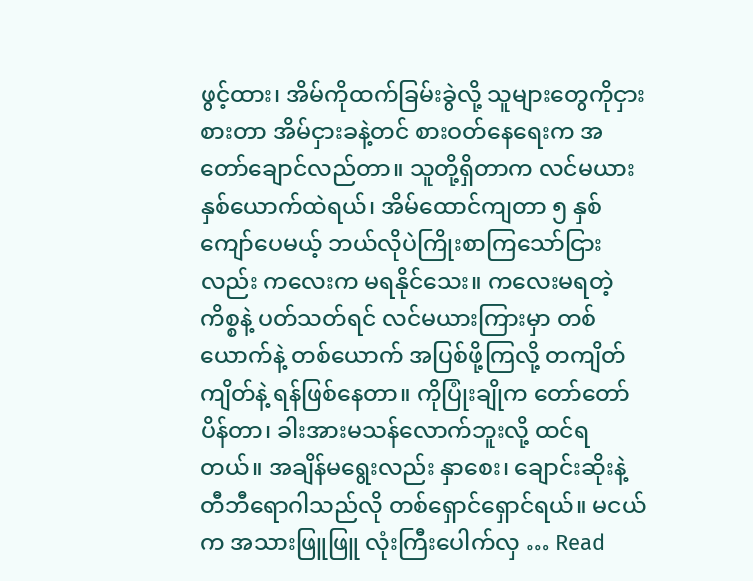ဖွင့်ထား၊ အိမ်ကိုထက်ခြမ်းခွဲလို့ သူများတွေကိုငှားစားတာ အိမ်ငှားခနဲ့တင် စားဝတ်နေရေးက အတော်ချောင်လည်တာ။ သူတို့ရှိတာက လင်မယားနှစ်ယောက်ထဲရယ်၊ အိမ်ထောင်ကျတာ ၅ နှစ်ကျော်ပေမယ့် ဘယ်လိုပဲကြိုးစာကြသော်ငြားလည်း ကလေးက မရနိုင်သေး။ ကလေးမရတဲ့ ကိစ္စနဲ့ ပတ်သတ်ရင် လင်မယားကြားမှာ တစ်ယောက်နဲ့ တစ်ယောက် အပြစ်ဖို့ကြလို့ တကျိတ်ကျိတ်နဲ့ ရန်ဖြစ်နေတာ။ ကိုပြုံးချိုက တော်တော်ပိန်တာ၊ ခါးအားမသန်လောက်ဘူးလို့ ထင်ရတယ်။ အချိန်မရွေးလည်း နှာစေး၊ ချောင်းဆိုးနဲ့ တီဘီရောဂါသည်လို တစ်ရှောင်ရှောင်ရယ်။ မငယ်က အသားဖြူဖြူ လုံးကြီးပေါက်လှ … Read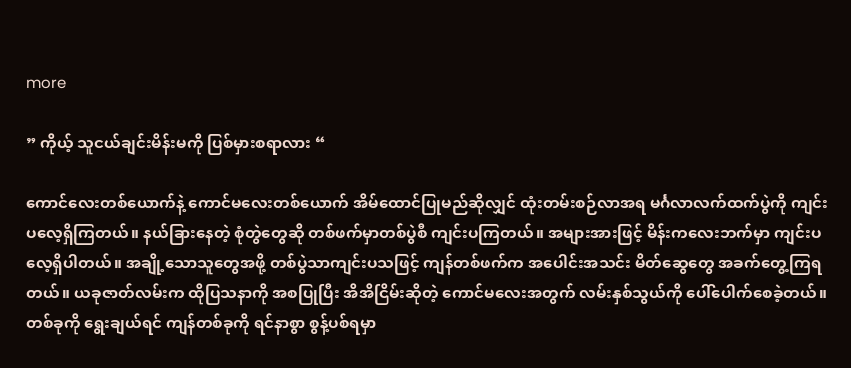more

” ကိုယ့် သူငယ်ချင်းမိန်းမကို ပြစ်မှားစရာလား “

ကောင်လေးတစ်ယောက်နဲ့ ကောင်မလေးတစ်ယောက် အိမ်ထောင်ပြုမည်ဆိုလျှင် ထုံးတမ်းစဉ်လာအရ မင်္ဂလာလက်ထက်ပွဲကို ကျင်းပလေ့ရှိကြတယ်။ နယ်ခြားနေတဲ့ စုံတွဲတွေဆို တစ်ဖက်မှာတစ်ပွဲစီ ကျင်းပကြတယ်။ အများအားဖြင့် မိန်းကလေးဘက်မှာ ကျင်းပလေ့ရှိပါတယ်။ အချို့သောသူတွေအဖို့ တစ်ပွဲသာကျင်းပသဖြင့် ကျန်တစ်ဖက်က အပေါင်းအသင်း မိတ်ဆွေတွေ အခက်တွေ့ကြရတယ်။ ယခုဇာတ်လမ်းက ထိုပြသနာကို အစပြုပြီး အိအိငြိမ်းဆိုတဲ့ ကောင်မလေးအတွက် လမ်းနှစ်သွယ်ကို ပေါ်ပေါက်စေခဲ့တယ်။ တစ်ခုကို ရွေးချယ်ရင် ကျန်တစ်ခုကို ရင်နာစွာ စွန့်ပစ်ရမှာ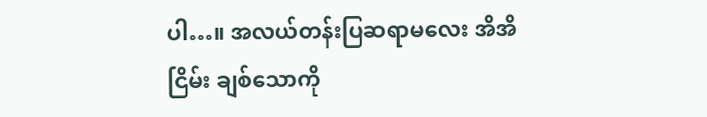ပါ…။ အလယ်တန်းပြဆရာမလေး အိအိငြိမ်း ချစ်သောကို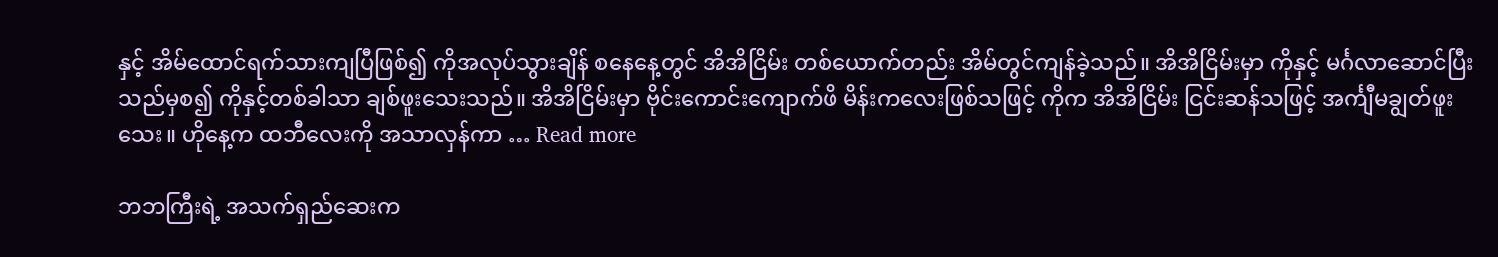နှင့် အိမ်ထောင်ရက်သားကျပြီဖြစ်၍ ကိုအလုပ်သွားချိန် စနေနေ့တွင် အိအိငြိမ်း တစ်ယောက်တည်း အိမ်တွင်ကျန်ခဲ့သည်။ အိအိငြိမ်းမှာ ကိုနှင့် မင်္ဂလာဆောင်ပြီးသည်မှစ၍ ကိုနှင့်တစ်ခါသာ ချစ်ဖူးသေးသည်။ အိအိငြိမ်းမှာ ဗိုင်းကောင်းကျောက်ဖိ မိန်းကလေးဖြစ်သဖြင့် ကိုက အိအိငြိမ်း ငြင်းဆန်သဖြင့် အင်္ကျီမချွတ်ဖူးသေး။ ဟိုနေ့က ထဘီလေးကို အသာလှန်ကာ … Read more

ဘဘကြီးရဲ့ အသက်ရှည်ဆေးက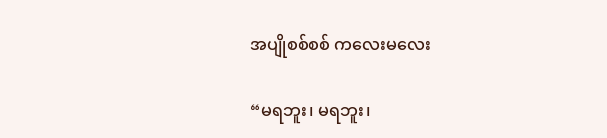အပျိုစစ်စစ် ကလေးမလေး

“မရဘူး၊ မရဘူး၊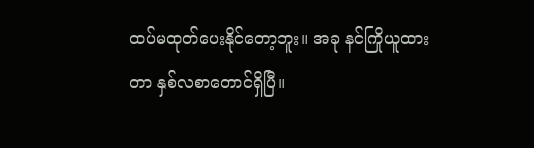ထပ်မထုတ်ပေးနိုင်တော့ဘူး။ အခု နင်ကြိုယူထားတာ နှစ်လစာတောင်ရှိပြီ။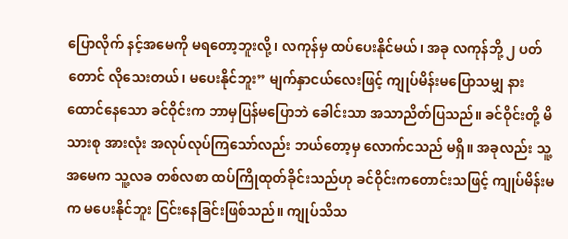ပြောလိုက် နင့်အမေကို မရတော့ဘူးလို့၊ လကုန်မှ ထပ်ပေးနိုင်မယ်၊ အခု လကုန်ဘို့ ၂ ပတ်တောင် လိုသေးတယ်၊ မပေးနိုင်ဘူး” မျက်နှာငယ်လေးဖြင့် ကျုပ်မိန်းမပြောသမျှ နားထောင်နေသော ခင်ဝိုင်းက ဘာမှပြန်မပြောဘဲ ခေါင်းသာ အသာညိတ်ပြသည်။ ခင်ဝိုင်းတို့ မိသားစု အားလုံး အလုပ်လုပ်ကြသော်လည်း ဘယ်တော့မှ လောက်ငသည် မရှိ။ အခုလည်း သူ့အမေက သူ့လခ တစ်လစာ ထပ်ကြိုထုတ်ခိုင်းသည်ဟု ခင်ဝိုင်းကတောင်းသဖြင့် ကျုပ်မိန်းမက မပေးနိုင်ဘူး ငြင်းနေခြင်းဖြစ်သည်။ ကျုပ်သိသ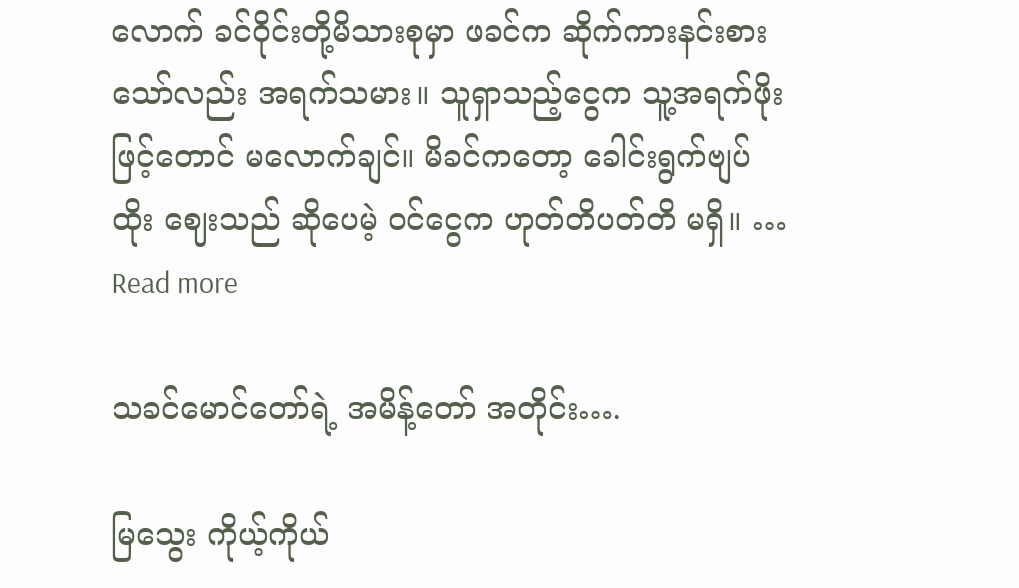လောက် ခင်ဝိုင်းတို့မိသားစုမှာ ဖခင်က ဆိုက်ကားနင်းစားသော်လည်း အရက်သမား။ သူရှာသည့်ငွေက သူ့အရက်ဖိုးဖြင့်တောင် မလောက်ချင်။ မိခင်ကတော့ ခေါင်းရွက်ဗျပ်ထိုး ဈေးသည် ဆိုပေမဲ့ ဝင်ငွေက ဟုတ်တိပတ်တိ မရှိ။ … Read more

သခင်မောင်တော်ရဲ့ အမိန့်တော် အတိုင်း….

မြသွေး ကိုယ့်ကိုယ်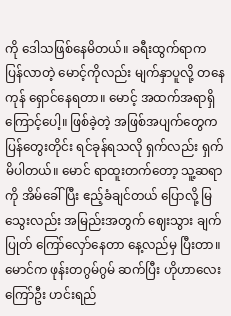ကို ဒေါသဖြစ်နေမိတယ်။ ခရီးထွက်ရာက ပြန်လာတဲ့ မောင့်ကိုလည်း မျက်နှာပူလို့ တနေကုန် ရှောင်နေရတာ။ မောင့် အထက်အရာရှိ ကြောင့်ပေါ့။ ဖြစ်ခဲ့တဲ့ အဖြစ်အပျက်တွေက ပြန်တွေးတိုင်း ရင်ခုန်ရသလို ရှက်လည်း ရှက်မိပါတယ်။ မောင် ရာထူးတက်တော့ သူ့ဆရာကို အိမ်ခေါ်ပြီး ဧည့်ခံချင်တယ် ပြောလို့ မြသွေးလည်း အမြည်းအတွက် ဈေးသွား ချက်ပြုတ် ကြော်လှော်နေတာ နေ့လည်မှ ပြီးတာ။ မောင်က ဖုန်းတဂွမ်ဂွမ် ဆက်ပြီး ဟိုဟာလေး ကြော်ဦး ဟင်းရည်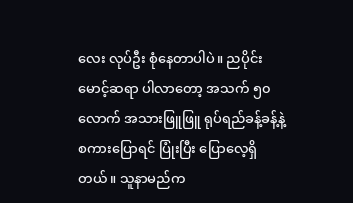လေး လုပ်ဦး စုံနေတာပါပဲ။ ညပိုင်း မောင့်ဆရာ ပါလာတော့ အသက် ၅၀ လောက် အသားဖြူဖြူ ရုပ်ရည်ခန့်ခန့်နဲ့ စကားပြောရင် ပြုံးပြီး ပြောလေ့ရှိတယ်။ သူနာမည်က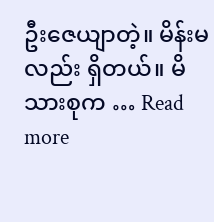ဦးဇေယျာတဲ့။ မိန်းမလည်း ရှိတယ်။ မိသားစုက … Read more